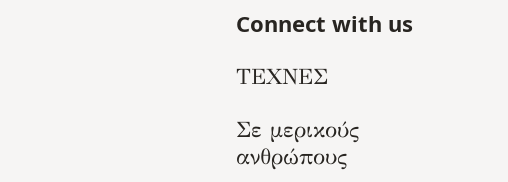Connect with us

ΤΕΧΝΕΣ

Σε μερικούς ανθρώπους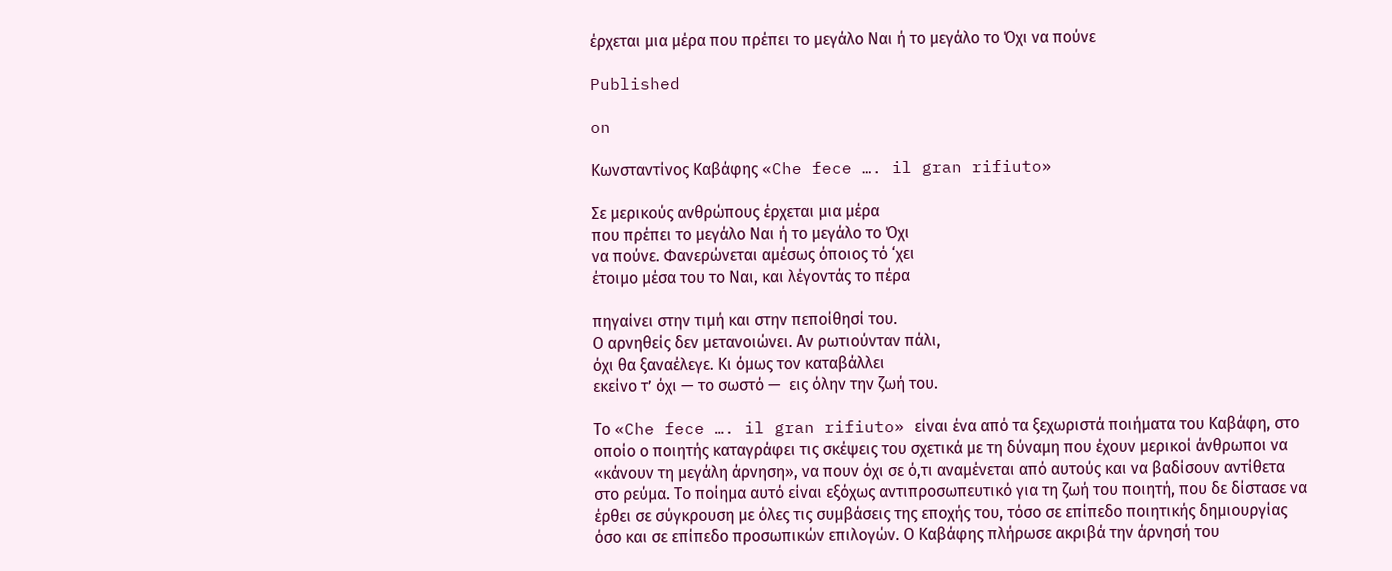έρχεται μια μέρα που πρέπει το μεγάλο Ναι ή το μεγάλο το Όχι να πούνε

Published

on

Κωνσταντίνος Καβάφης «Che fece …. il gran rifiuto»

Σε μερικούς ανθρώπους έρχεται μια μέρα
που πρέπει το μεγάλο Ναι ή το μεγάλο το Όχι
να πούνε. Φανερώνεται αμέσως όποιος τό ‘χει
έτοιμο μέσα του το Ναι, και λέγοντάς το πέρα

πηγαίνει στην τιμή και στην πεποίθησί του.
Ο αρνηθείς δεν μετανοιώνει. Aν ρωτιούνταν πάλι,
όχι θα ξαναέλεγε. Κι όμως τον καταβάλλει
εκείνο τ’ όχι — το σωστό —  εις όλην την ζωή του.

Το «Che fece …. il gran rifiuto» είναι ένα από τα ξεχωριστά ποιήματα του Καβάφη, στο οποίο ο ποιητής καταγράφει τις σκέψεις του σχετικά με τη δύναμη που έχουν μερικοί άνθρωποι να «κάνουν τη μεγάλη άρνηση», να πουν όχι σε ό,τι αναμένεται από αυτούς και να βαδίσουν αντίθετα στο ρεύμα. Το ποίημα αυτό είναι εξόχως αντιπροσωπευτικό για τη ζωή του ποιητή, που δε δίστασε να έρθει σε σύγκρουση με όλες τις συμβάσεις της εποχής του, τόσο σε επίπεδο ποιητικής δημιουργίας όσο και σε επίπεδο προσωπικών επιλογών. Ο Καβάφης πλήρωσε ακριβά την άρνησή του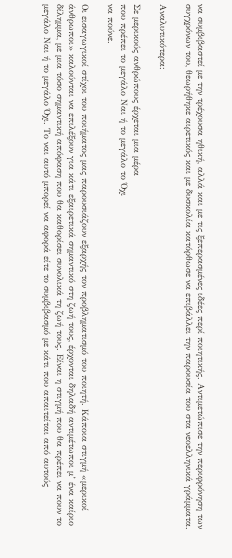να συμβιβαστεί με την τρέχουσα ηθική, αλλά και με τις ξεπερασμένες ιδέες περί ποιητικής. Αντιμετώπισε την περιφρόνηση των συγχρόνων του, θεωρήθηκε αιρετικός και με δυσκολία κατόρθωσε να επιβάλλει την παρουσία του στα νεοελληνικά γράμματα.

Αναλυτικότερα:

Σε μερικούς ανθρώπους έρχεται μια μέρα
που πρέπει το μεγάλο Ναι ή το μεγάλο το Όχι
να πούνε.

Οι εισαγωγικοί στίχοι του ποιήματος μας παρουσιάζουν εξαρχής τον προβληματισμό του ποιητή. Κάποια στιγμή «μερικοί άνθρωποι» καλούνται να επιλέξουν για κάτι εξαιρετικά σημαντικό στη ζωή τους, έρχονται δηλαδή αντιμέτωποι μ’ ένα καίριο δίλημμα, με μια τόσο σημαντική απόφαση που θα καθορίσει συνολικά τη ζωή τους. Είναι η στιγμή που θα πρέπει να πουν το μεγάλο Ναι ή το μεγάλο Όχι. Το ναι αυτό μπορεί να αφορά είτε το συμβιβασμό με κάτι που απαιτείται από αυτούς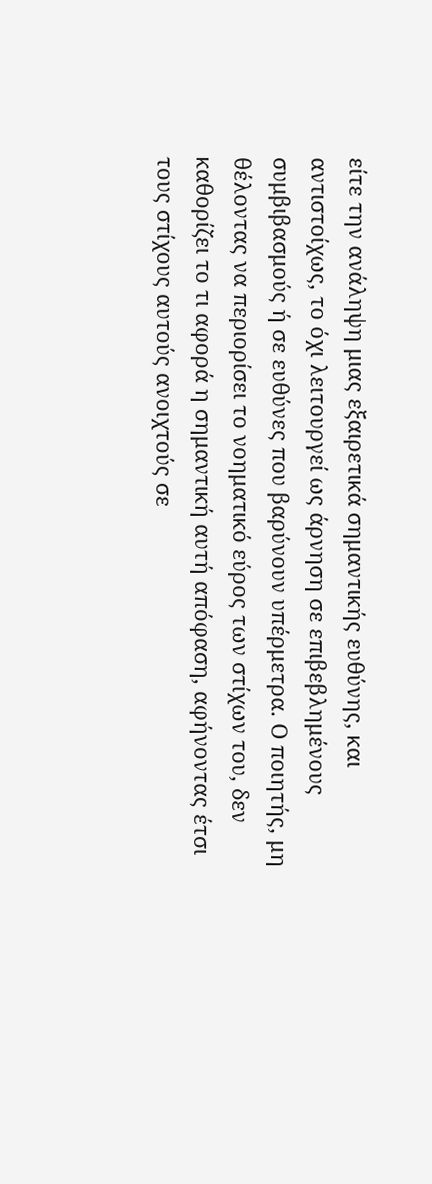είτε την ανάληψη μιας εξαιρετικά σημαντικής ευθύνης, και αντιστοίχως, το όχι λειτουργεί ως άρνηση σε επιβεβλημένους συμβιβασμούς ή σε ευθύνες που βαρύνουν υπέρμετρα. Ο ποιητής, μη θέλοντας να περιορίσει το νοηματικό εύρος των στίχων του, δεν καθορίζει το τι αφορά η σημαντική αυτή απόφαση, αφήνοντας έτσι τους στίχους αυτούς ανοιχτούς σε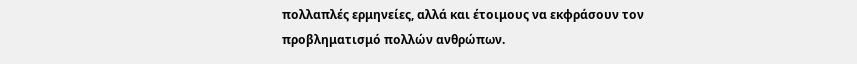πολλαπλές ερμηνείες, αλλά και έτοιμους να εκφράσουν τον προβληματισμό πολλών ανθρώπων.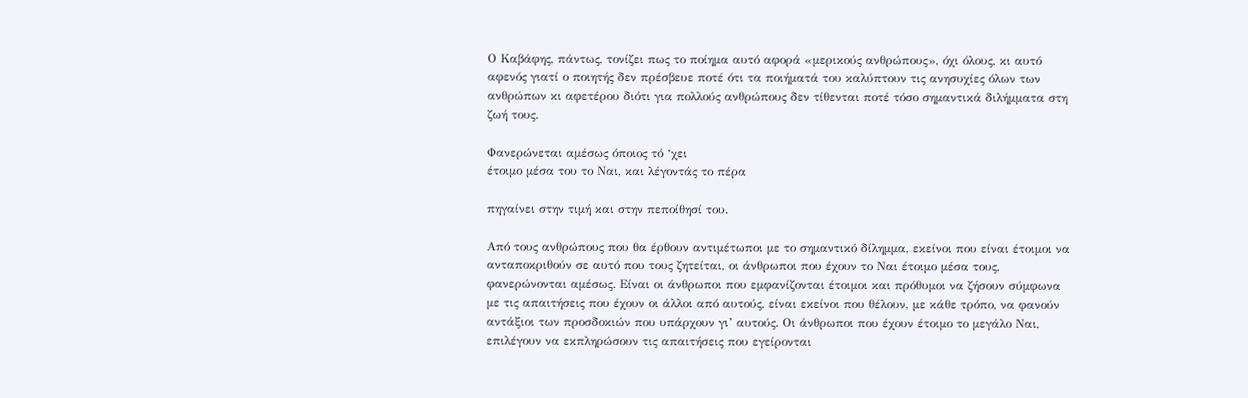Ο Καβάφης, πάντως, τονίζει πως το ποίημα αυτό αφορά «μερικούς ανθρώπους», όχι όλους, κι αυτό αφενός γιατί ο ποιητής δεν πρέσβευε ποτέ ότι τα ποιήματά του καλύπτουν τις ανησυχίες όλων των ανθρώπων κι αφετέρου διότι για πολλούς ανθρώπους δεν τίθενται ποτέ τόσο σημαντικά διλήμματα στη ζωή τους.

Φανερώνεται αμέσως όποιος τό ‘χει
έτοιμο μέσα του το Ναι, και λέγοντάς το πέρα

πηγαίνει στην τιμή και στην πεποίθησί του.

Από τους ανθρώπους που θα έρθουν αντιμέτωποι με το σημαντικό δίλημμα, εκείνοι που είναι έτοιμοι να ανταποκριθούν σε αυτό που τους ζητείται, οι άνθρωποι που έχουν το Ναι έτοιμο μέσα τους, φανερώνονται αμέσως. Είναι οι άνθρωποι που εμφανίζονται έτοιμοι και πρόθυμοι να ζήσουν σύμφωνα με τις απαιτήσεις που έχουν οι άλλοι από αυτούς, είναι εκείνοι που θέλουν, με κάθε τρόπο, να φανούν αντάξιοι των προσδοκιών που υπάρχουν γι’ αυτούς. Οι άνθρωποι που έχουν έτοιμο το μεγάλο Ναι, επιλέγουν να εκπληρώσουν τις απαιτήσεις που εγείρονται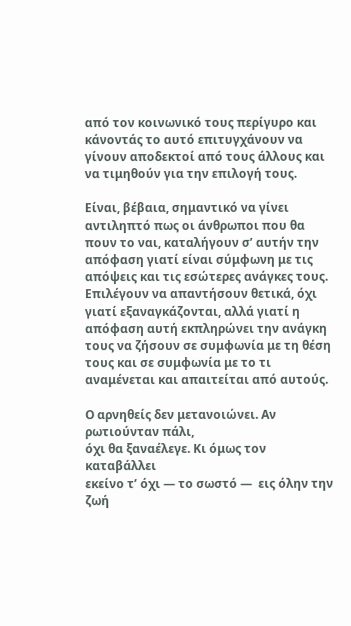από τον κοινωνικό τους περίγυρο και κάνοντάς το αυτό επιτυγχάνουν να γίνουν αποδεκτοί από τους άλλους και να τιμηθούν για την επιλογή τους.

Είναι, βέβαια, σημαντικό να γίνει αντιληπτό πως οι άνθρωποι που θα πουν το ναι, καταλήγουν σ’ αυτήν την απόφαση γιατί είναι σύμφωνη με τις απόψεις και τις εσώτερες ανάγκες τους. Επιλέγουν να απαντήσουν θετικά, όχι γιατί εξαναγκάζονται, αλλά γιατί η απόφαση αυτή εκπληρώνει την ανάγκη τους να ζήσουν σε συμφωνία με τη θέση τους και σε συμφωνία με το τι αναμένεται και απαιτείται από αυτούς.

Ο αρνηθείς δεν μετανοιώνει. Aν ρωτιούνταν πάλι,
όχι θα ξαναέλεγε. Κι όμως τον καταβάλλει
εκείνο τ’ όχι — το σωστό —  εις όλην την ζωή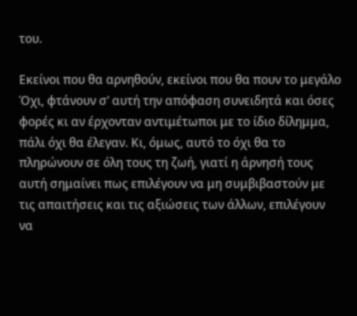του.

Εκείνοι που θα αρνηθούν, εκείνοι που θα πουν το μεγάλο Όχι, φτάνουν σ’ αυτή την απόφαση συνειδητά και όσες φορές κι αν έρχονταν αντιμέτωποι με το ίδιο δίλημμα, πάλι όχι θα έλεγαν. Κι, όμως, αυτό το όχι θα το πληρώνουν σε όλη τους τη ζωή, γιατί η άρνησή τους αυτή σημαίνει πως επιλέγουν να μη συμβιβαστούν με τις απαιτήσεις και τις αξιώσεις των άλλων, επιλέγουν να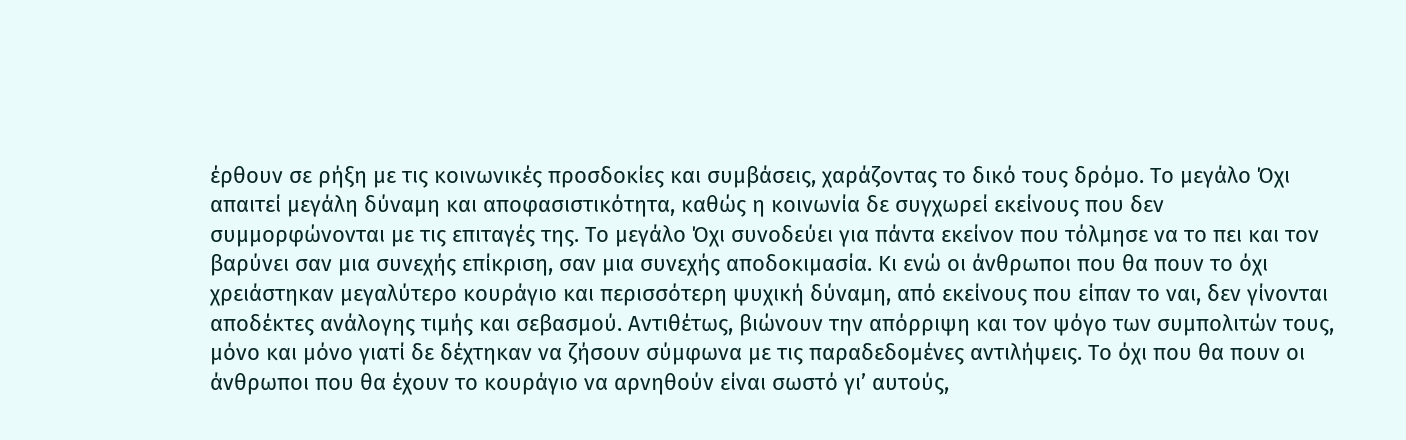έρθουν σε ρήξη με τις κοινωνικές προσδοκίες και συμβάσεις, χαράζοντας το δικό τους δρόμο. Το μεγάλο Όχι απαιτεί μεγάλη δύναμη και αποφασιστικότητα, καθώς η κοινωνία δε συγχωρεί εκείνους που δεν συμμορφώνονται με τις επιταγές της. Το μεγάλο Όχι συνοδεύει για πάντα εκείνον που τόλμησε να το πει και τον βαρύνει σαν μια συνεχής επίκριση, σαν μια συνεχής αποδοκιμασία. Κι ενώ οι άνθρωποι που θα πουν το όχι χρειάστηκαν μεγαλύτερο κουράγιο και περισσότερη ψυχική δύναμη, από εκείνους που είπαν το ναι, δεν γίνονται αποδέκτες ανάλογης τιμής και σεβασμού. Αντιθέτως, βιώνουν την απόρριψη και τον ψόγο των συμπολιτών τους, μόνο και μόνο γιατί δε δέχτηκαν να ζήσουν σύμφωνα με τις παραδεδομένες αντιλήψεις. Το όχι που θα πουν οι άνθρωποι που θα έχουν το κουράγιο να αρνηθούν είναι σωστό γι’ αυτούς,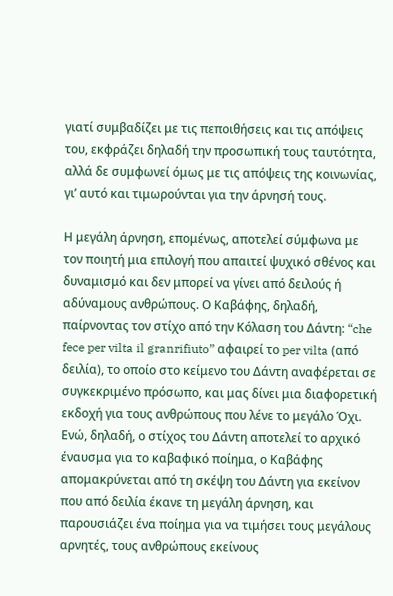γιατί συμβαδίζει με τις πεποιθήσεις και τις απόψεις του, εκφράζει δηλαδή την προσωπική τους ταυτότητα, αλλά δε συμφωνεί όμως με τις απόψεις της κοινωνίας, γι’ αυτό και τιμωρούνται για την άρνησή τους.

Η μεγάλη άρνηση, επομένως, αποτελεί σύμφωνα με τον ποιητή μια επιλογή που απαιτεί ψυχικό σθένος και δυναμισμό και δεν μπορεί να γίνει από δειλούς ή αδύναμους ανθρώπους. Ο Καβάφης, δηλαδή, παίρνοντας τον στίχο από την Κόλαση του Δάντη: “che fece per vilta il granrifiuto” αφαιρεί το per vilta (από δειλία), το οποίο στο κείμενο του Δάντη αναφέρεται σε συγκεκριμένο πρόσωπο, και μας δίνει μια διαφορετική εκδοχή για τους ανθρώπους που λένε το μεγάλο Όχι. Ενώ, δηλαδή, ο στίχος του Δάντη αποτελεί το αρχικό έναυσμα για το καβαφικό ποίημα, ο Καβάφης απομακρύνεται από τη σκέψη του Δάντη για εκείνον που από δειλία έκανε τη μεγάλη άρνηση, και παρουσιάζει ένα ποίημα για να τιμήσει τους μεγάλους αρνητές, τους ανθρώπους εκείνους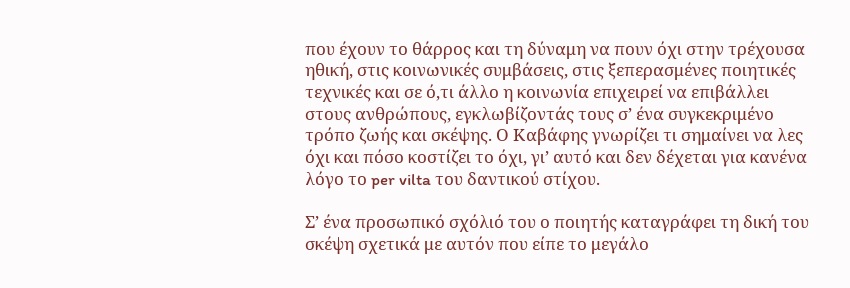που έχουν το θάρρος και τη δύναμη να πουν όχι στην τρέχουσα ηθική, στις κοινωνικές συμβάσεις, στις ξεπερασμένες ποιητικές τεχνικές και σε ό,τι άλλο η κοινωνία επιχειρεί να επιβάλλει στους ανθρώπους, εγκλωβίζοντάς τους σ’ ένα συγκεκριμένο τρόπο ζωής και σκέψης. Ο Καβάφης γνωρίζει τι σημαίνει να λες όχι και πόσο κοστίζει το όχι, γι’ αυτό και δεν δέχεται για κανένα λόγο το per vilta του δαντικού στίχου.

Σ’ ένα προσωπικό σχόλιό του ο ποιητής καταγράφει τη δική του σκέψη σχετικά με αυτόν που είπε το μεγάλο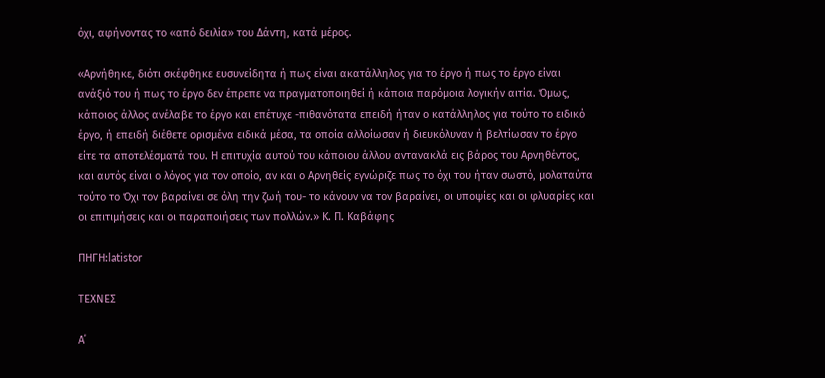όχι, αφήνοντας το «από δειλία» του Δάντη, κατά μέρος.

«Αρνήθηκε, διότι σκέφθηκε ευσυνείδητα ή πως είναι ακατάλληλος για το έργο ή πως το έργο είναι ανάξιό του ή πως το έργο δεν έπρεπε να πραγματοποιηθεί ή κάποια παρόμοια λογικήν αιτία. Όμως, κάποιος άλλος ανέλαβε το έργο και επέτυχε -πιθανότατα επειδή ήταν ο κατάλληλος για τούτο το ειδικό έργο, ή επειδή διέθετε ορισμένα ειδικά μέσα, τα οποία αλλοίωσαν ή διευκόλυναν ή βελτίωσαν το έργο είτε τα αποτελέσματά του. Η επιτυχία αυτού του κάποιου άλλου αντανακλά εις βάρος του Αρνηθέντος, και αυτός είναι ο λόγος για τον οποίο, αν και ο Αρνηθείς εγνώριζε πως το όχι του ήταν σωστό, μολαταύτα τούτο το Όχι τον βαραίνει σε όλη την ζωή του- το κάνουν να τον βαραίνει, οι υποψίες και οι φλυαρίες και οι επιτιμήσεις και οι παραποιήσεις των πολλών.» Κ. Π. Καβάφης

ΠΗΓΗ:latistor

ΤΕΧΝΕΣ

Α΄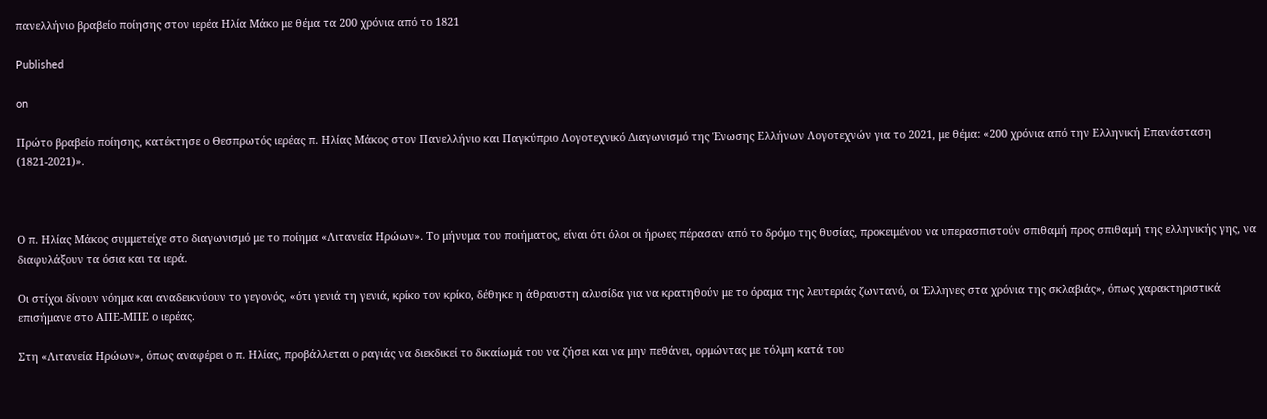πανελλήνιο βραβείο ποίησης στον ιερέα Ηλία Μάκο με θέμα τα 200 χρόνια από το 1821

Published

on

Πρώτο βραβείο ποίησης, κατέκτησε ο Θεσπρωτός ιερέας π. Ηλίας Μάκος στον Πανελλήνιο και Παγκύπριο Λογοτεχνικό Διαγωνισμό της Ένωσης Ελλήνων Λογοτεχνών για το 2021, με θέμα: «200 χρόνια από την Ελληνική Επανάσταση (1821-2021)».



Ο π. Ηλίας Μάκος συμμετείχε στο διαγωνισμό με το ποίημα «Λιτανεία Ηρώων». Το μήνυμα του ποιήματος, είναι ότι όλοι οι ήρωες πέρασαν από το δρόμο της θυσίας, προκειμένου να υπερασπιστούν σπιθαμή προς σπιθαμή της ελληνικής γης, να διαφυλάξουν τα όσια και τα ιερά.

Οι στίχοι δίνουν νόημα και αναδεικνύουν το γεγονός, «ότι γενιά τη γενιά, κρίκο τον κρίκο, δέθηκε η άθραυστη αλυσίδα για να κρατηθούν με το όραμα της λευτεριάς ζωντανό, οι Έλληνες στα χρόνια της σκλαβιάς», όπως χαρακτηριστικά επισήμανε στο ΑΠΕ-ΜΠΕ ο ιερέας.

Στη «Λιτανεία Ηρώων», όπως αναφέρει ο π. Ηλίας, προβάλλεται ο ραγιάς να διεκδικεί το δικαίωμά του να ζήσει και να μην πεθάνει, ορμώντας με τόλμη κατά του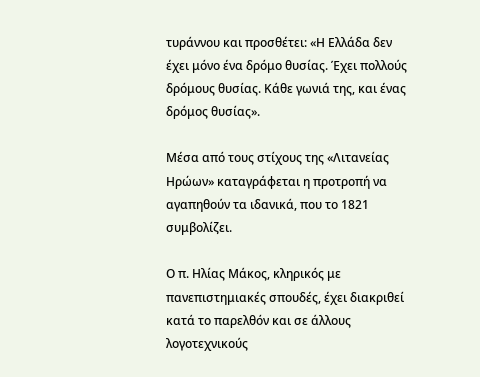τυράννου και προσθέτει: «Η Ελλάδα δεν έχει μόνο ένα δρόμο θυσίας. Έχει πολλούς δρόμους θυσίας. Κάθε γωνιά της, και ένας δρόμος θυσίας».

Μέσα από τους στίχους της «Λιτανείας Ηρώων» καταγράφεται η προτροπή να αγαπηθούν τα ιδανικά, που το 1821 συμβολίζει.

Ο π. Ηλίας Μάκος, κληρικός με πανεπιστημιακές σπουδές, έχει διακριθεί κατά το παρελθόν και σε άλλους λογοτεχνικούς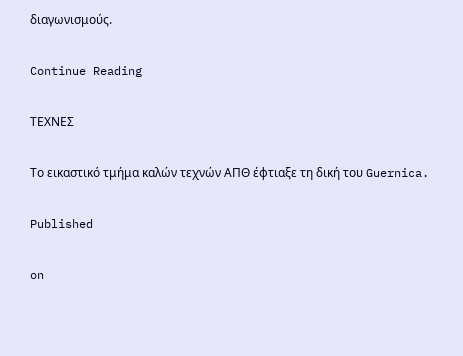διαγωνισμούς.

Continue Reading

ΤΕΧΝΕΣ

Το εικαστικό τμήμα καλών τεχνών ΑΠΘ έφτιαξε τη δική του Guernica.

Published

on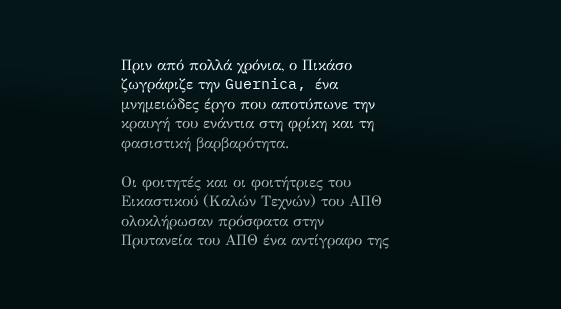Πριν από πολλά χρόνια, ο Πικάσο ζωγράφιζε την Guernica, ένα μνημειώδες έργο που αποτύπωνε την κραυγή του ενάντια στη φρίκη και τη φασιστική βαρβαρότητα.

Οι φοιτητές και οι φοιτήτριες του Εικαστικού (Καλών Τεχνών) του ΑΠΘ ολοκλήρωσαν πρόσφατα στην Πρυτανεία του ΑΠΘ ένα αντίγραφο της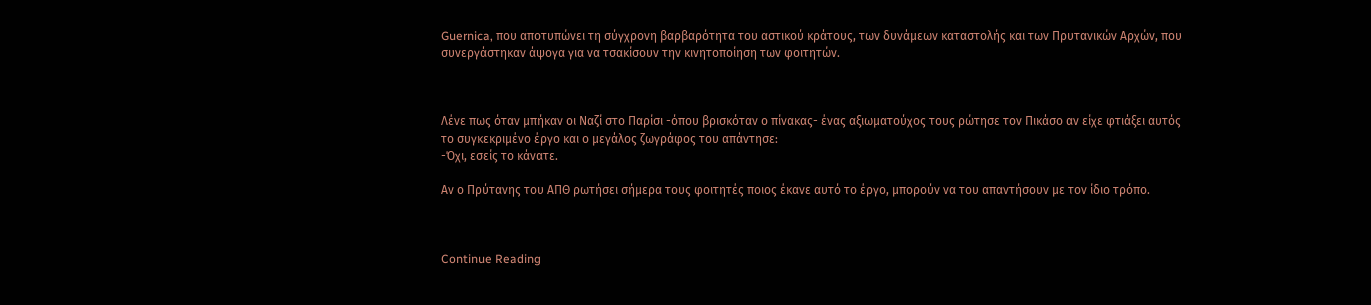Guernica, που αποτυπώνει τη σύγχρονη βαρβαρότητα του αστικού κράτους, των δυνάμεων καταστολής και των Πρυτανικών Αρχών, που συνεργάστηκαν άψογα για να τσακίσουν την κινητοποίηση των φοιτητών.



Λένε πως όταν μπήκαν οι Ναζί στο Παρίσι -όπου βρισκόταν ο πίνακας- ένας αξιωματούχος τους ρώτησε τον Πικάσο αν είχε φτιάξει αυτός το συγκεκριμένο έργο και ο μεγάλος ζωγράφος του απάντησε:
-Όχι, εσείς το κάνατε.

Αν ο Πρύτανης του ΑΠΘ ρωτήσει σήμερα τους φοιτητές ποιος έκανε αυτό το έργο, μπορούν να του απαντήσουν με τον ίδιο τρόπο.



Continue Reading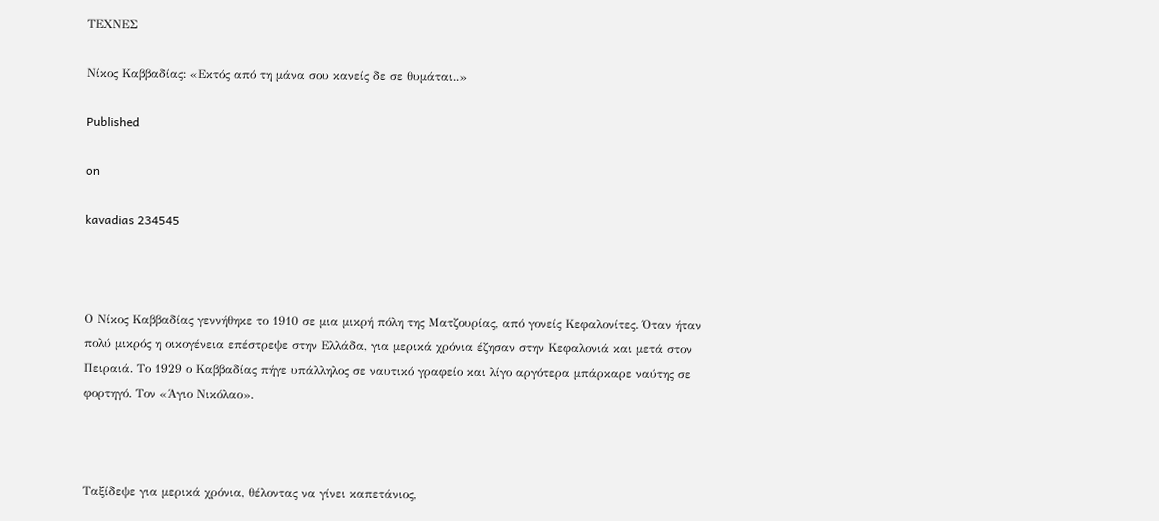ΤΕΧΝΕΣ

Νίκος Καββαδίας: «Εκτός από τη μάνα σου κανείς δε σε θυμάται..»

Published

on

kavadias 234545



Ο Νίκος Καββαδίας γεννήθηκε το 1910 σε μια μικρή πόλη της Ματζουρίας, από γονείς Κεφαλονίτες. Όταν ήταν πολύ μικρός η οικογένεια επέστρεψε στην Ελλάδα, για μερικά χρόνια έζησαν στην Κεφαλονιά και μετά στον Πειραιά. Το 1929 ο Καββαδίας πήγε υπάλληλος σε ναυτικό γραφείο και λίγο αργότερα μπάρκαρε ναύτης σε φορτηγό. Τον «Άγιο Νικόλαο».



Ταξίδεψε για μερικά χρόνια, θέλοντας να γίνει καπετάνιος,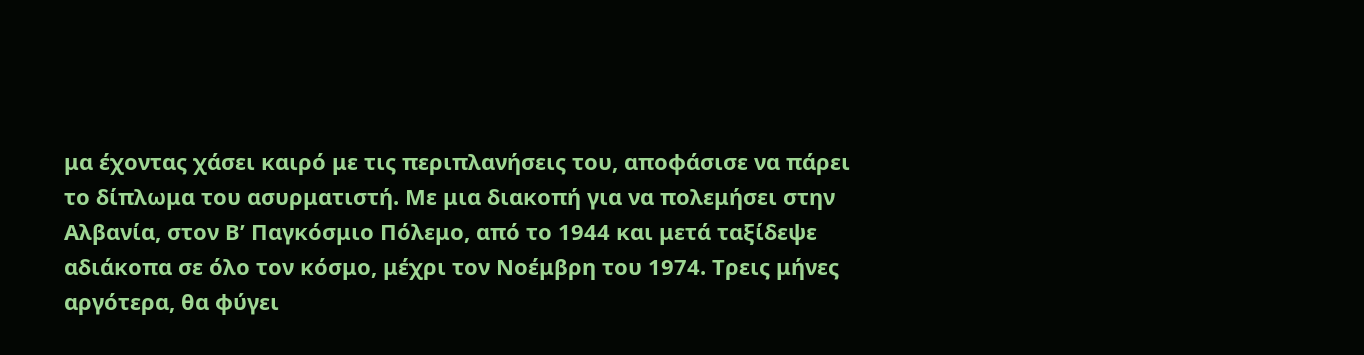μα έχοντας χάσει καιρό με τις περιπλανήσεις του, αποφάσισε να πάρει το δίπλωμα του ασυρματιστή. Με μια διακοπή για να πολεμήσει στην Αλβανία, στον Β’ Παγκόσμιο Πόλεμο, από το 1944 και μετά ταξίδεψε αδιάκοπα σε όλο τον κόσμο, μέχρι τον Νοέμβρη του 1974. Τρεις μήνες αργότερα, θα φύγει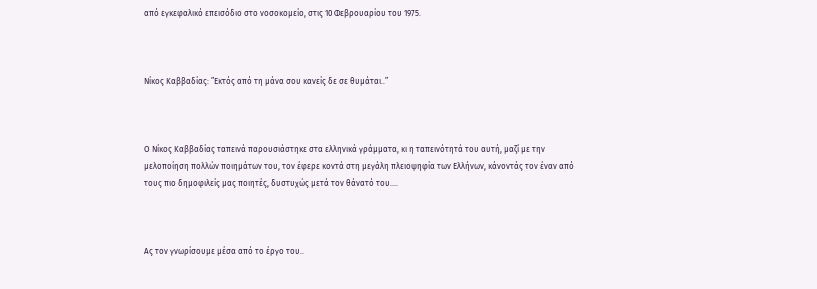από εγκεφαλικό επεισόδιο στο νοσοκομείο, στις 10 Φεβρουαρίου του 1975.



Νίκος Καββαδίας: ”Εκτός από τη μάνα σου κανείς δε σε θυμάται..”



Ο Νίκος Καββαδίας ταπεινά παρουσιάστηκε στα ελληνικά γράμματα, κι η ταπεινότητά του αυτή, μαζί με την μελοποίηση πολλών ποιημάτων του, τον έφερε κοντά στη μεγάλη πλειοψηφία των Ελλήνων, κάνοντάς τον έναν από τους πιο δημοφιλείς μας ποιητές, δυστυχώς μετά τον θάνατό του….



Ας τον γνωρίσουμε μέσα από το έργο του..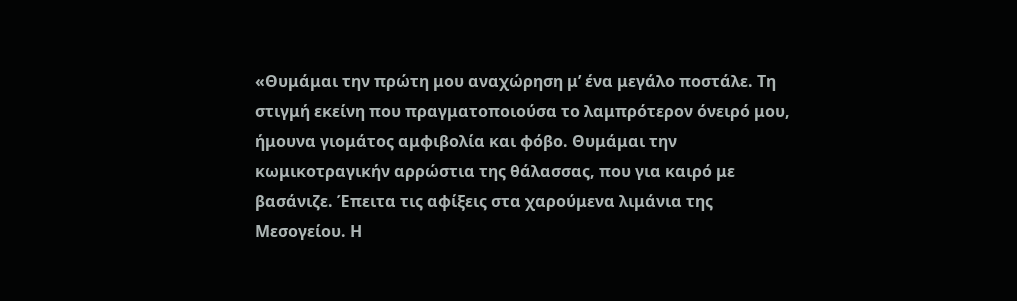«Θυμάμαι την πρώτη μου αναχώρηση μ’ ένα μεγάλο ποστάλε. Τη στιγμή εκείνη που πραγματοποιούσα το λαμπρότερον όνειρό μου, ήμουνα γιομάτος αμφιβολία και φόβο. Θυμάμαι την κωμικοτραγικήν αρρώστια της θάλασσας, που για καιρό με βασάνιζε. Έπειτα τις αφίξεις στα χαρούμενα λιμάνια της Μεσογείου. Η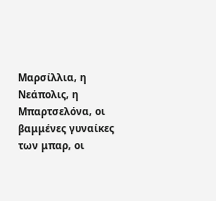Μαρσίλλια, η Νεάπολις, η Μπαρτσελόνα, οι βαμμένες γυναίκες των μπαρ, οι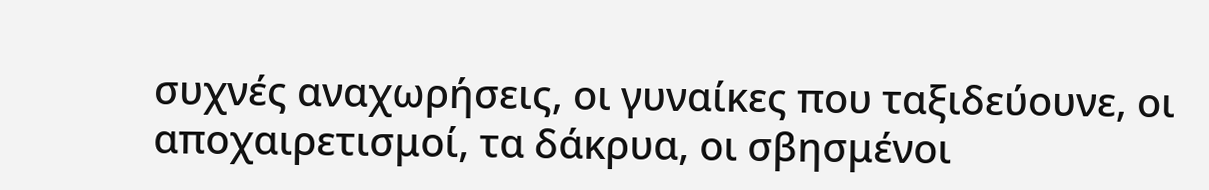συχνές αναχωρήσεις, οι γυναίκες που ταξιδεύουνε, οι αποχαιρετισμοί, τα δάκρυα, οι σβησμένοι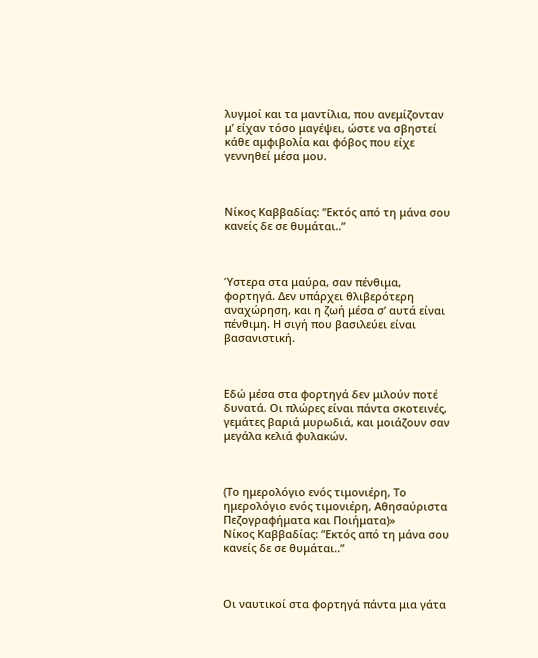λυγμοί και τα μαντίλια, που ανεμίζονταν μ’ είχαν τόσο μαγέψει, ώστε να σβηστεί κάθε αμφιβολία και φόβος που είχε γεννηθεί μέσα μου.



Νίκος Καββαδίας: ”Εκτός από τη μάνα σου κανείς δε σε θυμάται..”



Ύστερα στα μαύρα, σαν πένθιμα, φορτηγά. Δεν υπάρχει θλιβερότερη αναχώρηση, και η ζωή μέσα σ’ αυτά είναι πένθιμη. Η σιγή που βασιλεύει είναι βασανιστική.



Εδώ μέσα στα φορτηγά δεν μιλούν ποτέ δυνατά. Οι πλώρες είναι πάντα σκοτεινές, γεμάτες βαριά μυρωδιά, και μοιάζουν σαν μεγάλα κελιά φυλακών.



(Το ημερολόγιο ενός τιμονιέρη, Το ημερολόγιο ενός τιμονιέρη, Αθησαύριστα Πεζογραφήματα και Ποιήματα)»
Νίκος Καββαδίας: ”Εκτός από τη μάνα σου κανείς δε σε θυμάται..”



Οι ναυτικοί στα φορτηγά πάντα μια γάτα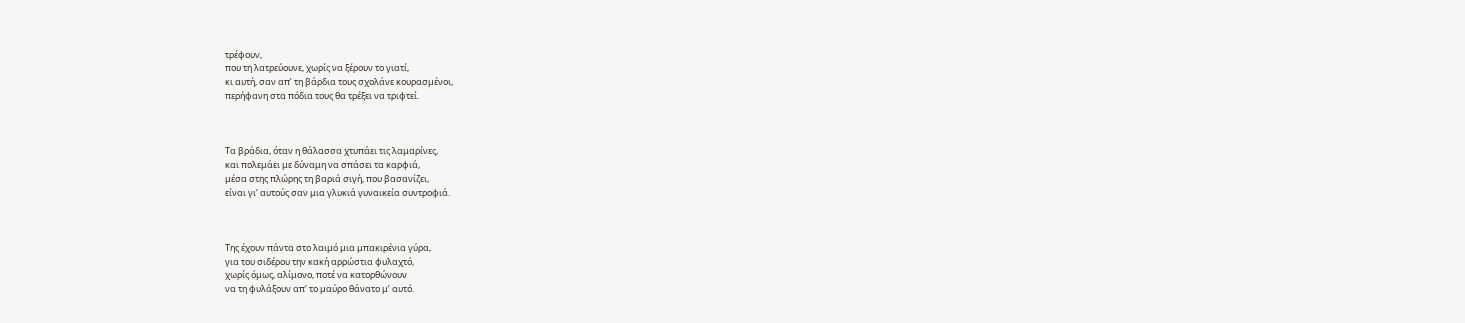τρέφουν,
που τη λατρεύουνε, χωρίς να ξέρουν το γιατί,
κι αυτή, σαν απ’ τη βάρδια τους σχολάνε κουρασμένοι,
περήφανη στα πόδια τους θα τρέξει να τριφτεί.



Τα βράδια, όταν η θάλασσα χτυπάει τις λαμαρίνες,
και πολεμάει με δύναμη να σπάσει τα καρφιά,
μέσα στης πλώρης τη βαριά σιγή, που βασανίζει,
είναι γι’ αυτούς σαν μια γλυκιά γυναικεία συντροφιά.



Της έχουν πάντα στο λαιμό μια μπακιρένια γύρα,
για του σιδέρου την κακή αρρώστια φυλαχτό,
χωρίς όμως, αλίμονο, ποτέ να κατορθώνουν
να τη φυλάξουν απ’ το μαύρο θάνατο μ’ αυτό.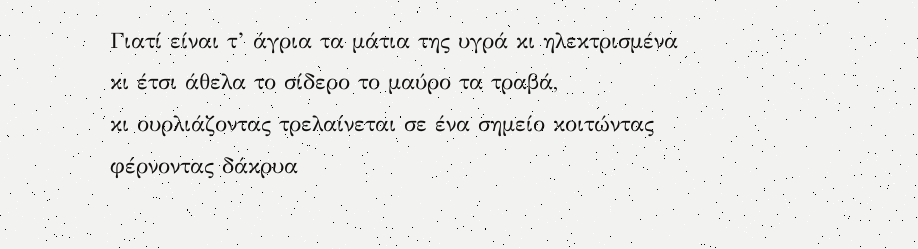Γιατί είναι τ’ άγρια τα μάτια της υγρά κι ηλεκτρισμένα
κι έτσι άθελα το σίδερο το μαύρο τα τραβά,
κι ουρλιάζοντας τρελαίνεται σε ένα σημείο κοιτώντας
φέρνοντας δάκρυα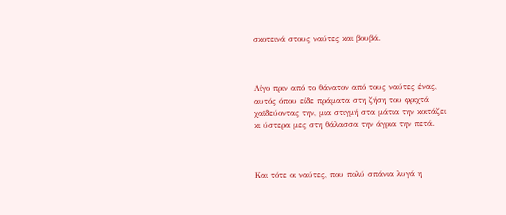σκοτεινά στους ναύτες και βουβά.



Λίγο πριν από το θάνατον από τους ναύτες ένας,
αυτός όπου είδε πράματα στη ζήση του φριχτά
χαϊδεύοντας την, μια στιγμή στα μάτια την κοιτάζει
κι ύστερα μες στη θάλασσα την άγρια την πετά.



Και τότε οι ναύτες, που πολύ σπάνια λυγά η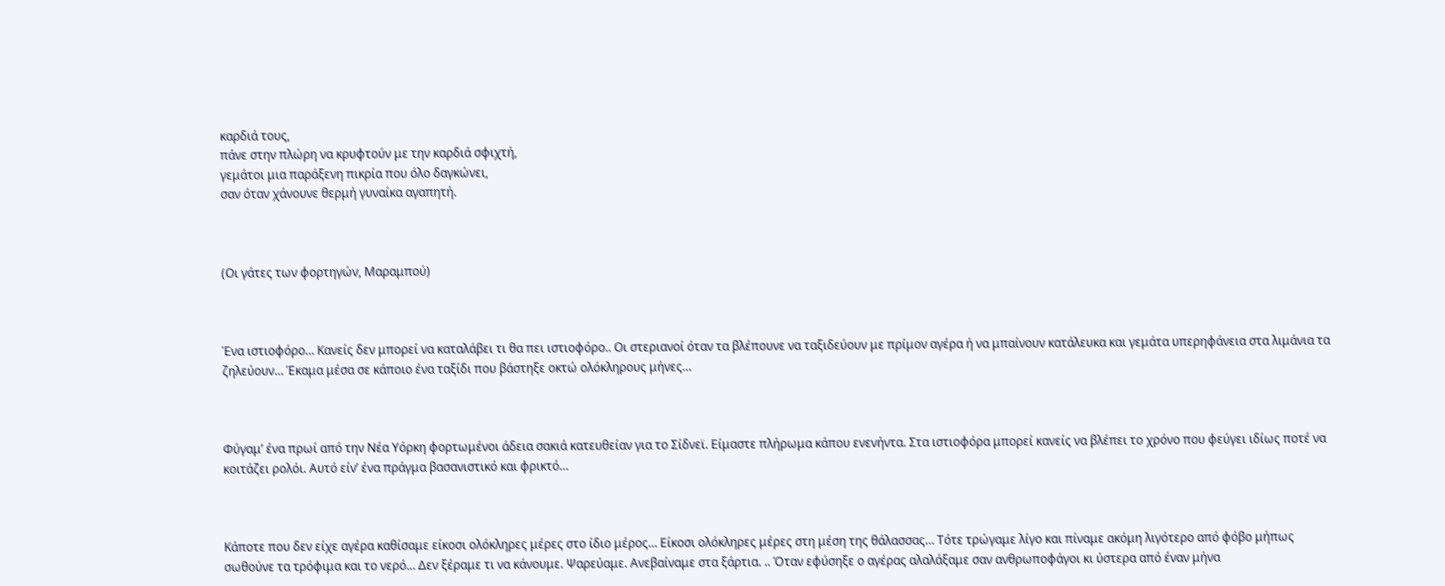καρδιά τους,
πάνε στην πλώρη να κρυφτούν με την καρδιά σφιχτή,
γεμάτοι μια παράξενη πικρία που όλο δαγκώνει,
σαν όταν χάνουνε θερμή γυναίκα αγαπητή.



(Οι γάτες των φορτηγών, Μαραμπού)



Ένα ιστιοφόρο… Κανείς δεν μπορεί να καταλάβει τι θα πει ιστιοφόρο.. Οι στεριανοί όταν τα βλέπουνε να ταξιδεύουν με πρίμον αγέρα ή να μπαίνουν κατάλευκα και γεμάτα υπερηφάνεια στα λιμάνια τα ζηλεύουν… Έκαμα μέσα σε κάποιο ένα ταξίδι που βάστηξε οκτώ ολόκληρους μήνες…



Φύγαμ’ ένα πρωί από την Νέα Υόρκη φορτωμένοι άδεια σακιά κατευθείαν για το Σίδνεϊ. Είμαστε πλήρωμα κάπου ενενήντα. Στα ιστιοφόρα μπορεί κανείς να βλέπει το χρόνο που φεύγει ιδίως ποτέ να κοιτάζει ρολόι. Αυτό είν’ ένα πράγμα βασανιστικό και φρικτό…



Κάποτε που δεν είχε αγέρα καθίσαμε είκοσι ολόκληρες μέρες στο ίδιο μέρος… Είκοσι ολόκληρες μέρες στη μέση της θάλασσας… Τότε τρώγαμε λίγο και πίναμε ακόμη λιγότερο από φόβο μήπως σωθούνε τα τρόφιμα και το νερό… Δεν ξέραμε τι να κάνουμε. Ψαρεύαμε. Ανεβαίναμε στα ξάρτια. .. Όταν εφύσηξε ο αγέρας αλαλάξαμε σαν ανθρωποφάγοι κι ύστερα από έναν μήνα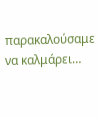παρακαλούσαμε να καλμάρει…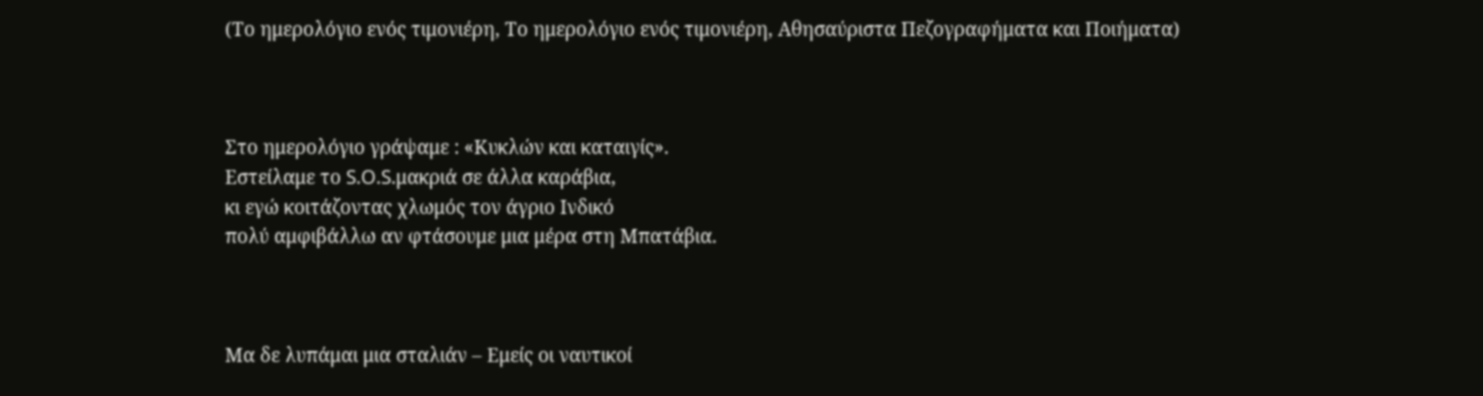(Το ημερολόγιο ενός τιμονιέρη, Το ημερολόγιο ενός τιμονιέρη, Αθησαύριστα Πεζογραφήματα και Ποιήματα)



Στο ημερολόγιο γράψαμε : «Κυκλών και καταιγίς».
Εστείλαμε το S.O.S.μακριά σε άλλα καράβια,
κι εγώ κοιτάζοντας χλωμός τον άγριο Ινδικό
πολύ αμφιβάλλω αν φτάσουμε μια μέρα στη Μπατάβια.



Μα δε λυπάμαι μια σταλιάν – Εμείς οι ναυτικοί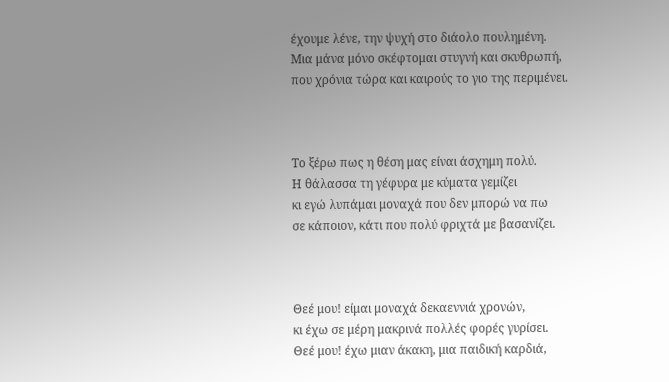έχουμε λένε, την ψυχή στο διάολο πουλημένη.
Μια μάνα μόνο σκέφτομαι στυγνή και σκυθρωπή,
που χρόνια τώρα και καιρούς το γιο της περιμένει.



Το ξέρω πως η θέση μας είναι άσχημη πολύ.
Η θάλασσα τη γέφυρα με κύματα γεμίζει
κι εγώ λυπάμαι μοναχά που δεν μπορώ να πω
σε κάποιον, κάτι που πολύ φριχτά με βασανίζει.



Θεέ μου! είμαι μοναχά δεκαεννιά χρονών,
κι έχω σε μέρη μακρινά πολλές φορές γυρίσει.
Θεέ μου! έχω μιαν άκακη, μια παιδική καρδιά,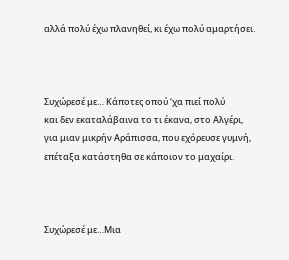αλλά πολύ έχω πλανηθεί, κι έχω πολύ αμαρτήσει.



Συχώρεσέ με… Κάποτες οπού ‘χα πιεί πολύ
και δεν εκαταλάβαινα το τι έκανα, στο Αλγέρι,
για μιαν μικρήν Αράπισσα, που εχόρευσε γυμνή,
επέταξα κατάστηθα σε κάποιον το μαχαίρι.



Συχώρεσέ με…Μια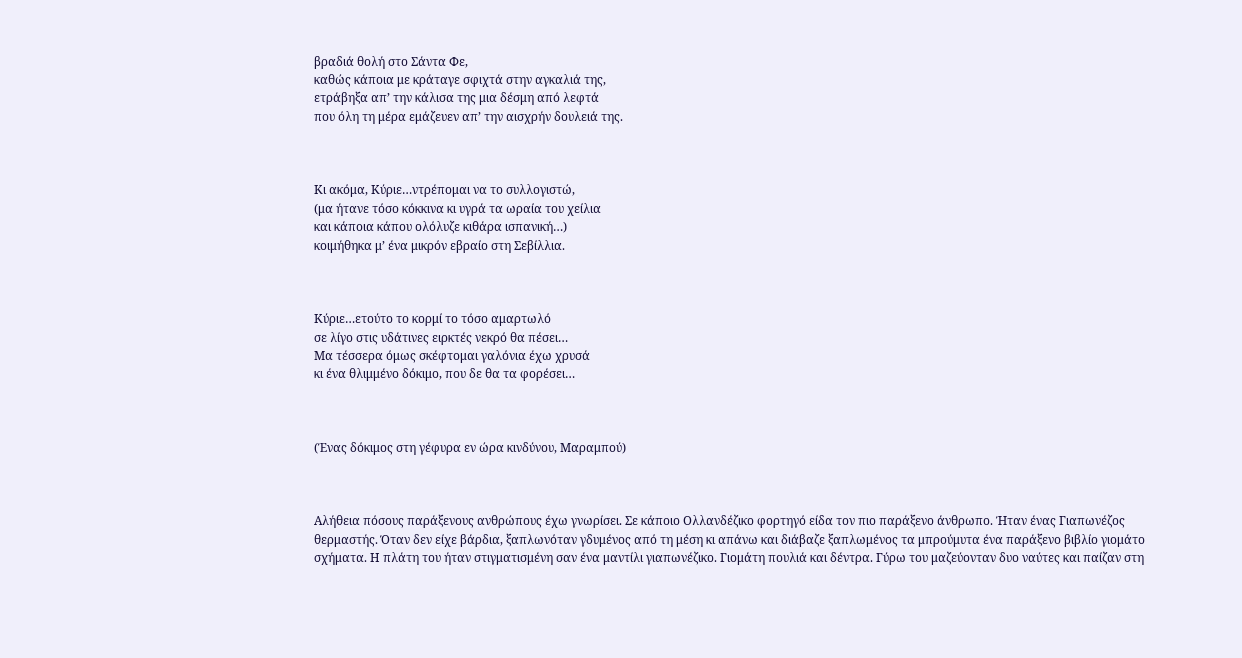βραδιά θολή στο Σάντα Φε,
καθώς κάποια με κράταγε σφιχτά στην αγκαλιά της,
ετράβηξα απ’ την κάλισα της μια δέσμη από λεφτά
που όλη τη μέρα εμάζευεν απ’ την αισχρήν δουλειά της.



Κι ακόμα, Κύριε…ντρέπομαι να το συλλογιστώ,
(μα ήτανε τόσο κόκκινα κι υγρά τα ωραία του χείλια
και κάποια κάπου ολόλυζε κιθάρα ισπανική…)
κοιμήθηκα μ’ ένα μικρόν εβραίο στη Σεβίλλια.



Κύριε…ετούτο το κορμί το τόσο αμαρτωλό
σε λίγο στις υδάτινες ειρκτές νεκρό θα πέσει…
Μα τέσσερα όμως σκέφτομαι γαλόνια έχω χρυσά
κι ένα θλιμμένο δόκιμο, που δε θα τα φορέσει…



(Ένας δόκιμος στη γέφυρα εν ώρα κινδύνου, Μαραμπού)



Αλήθεια πόσους παράξενους ανθρώπους έχω γνωρίσει. Σε κάποιο Ολλανδέζικο φορτηγό είδα τον πιο παράξενο άνθρωπο. Ήταν ένας Γιαπωνέζος θερμαστής. Όταν δεν είχε βάρδια, ξαπλωνόταν γδυμένος από τη μέση κι απάνω και διάβαζε ξαπλωμένος τα μπρούμυτα ένα παράξενο βιβλίο γιομάτο σχήματα. Η πλάτη του ήταν στιγματισμένη σαν ένα μαντίλι γιαπωνέζικο. Γιομάτη πουλιά και δέντρα. Γύρω του μαζεύονταν δυο ναύτες και παίζαν στη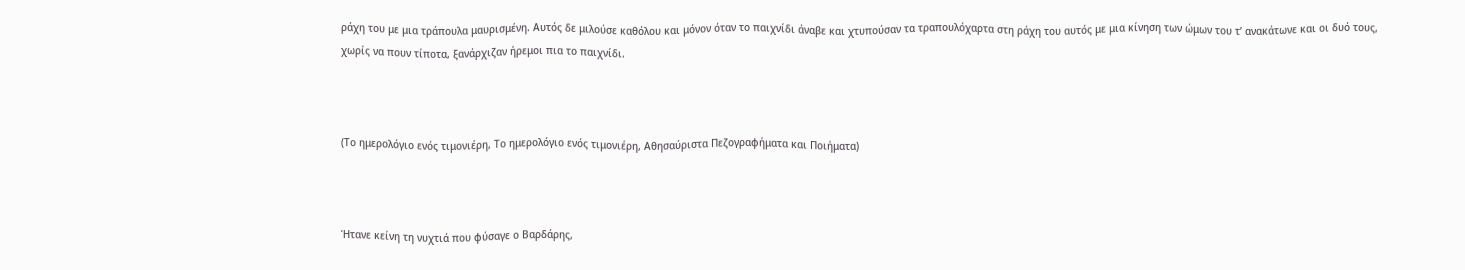ράχη του με μια τράπουλα μαυρισμένη. Αυτός δε μιλούσε καθόλου και μόνον όταν το παιχνίδι άναβε και χτυπούσαν τα τραπουλόχαρτα στη ράχη του αυτός με μια κίνηση των ώμων του τ’ ανακάτωνε και οι δυό τους, χωρίς να πουν τίποτα, ξανάρχιζαν ήρεμοι πια το παιχνίδι.



(Το ημερολόγιο ενός τιμονιέρη, Το ημερολόγιο ενός τιμονιέρη, Αθησαύριστα Πεζογραφήματα και Ποιήματα)



Ήτανε κείνη τη νυχτιά που φύσαγε ο Βαρδάρης,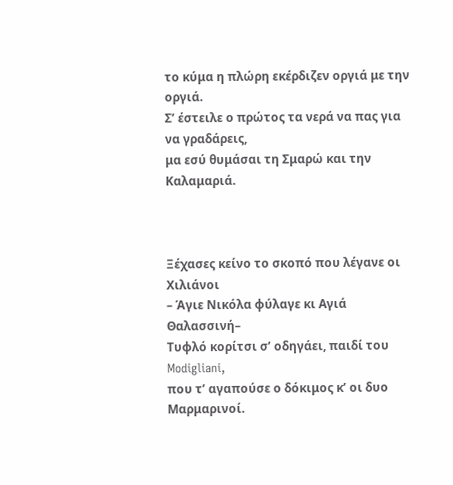το κύμα η πλώρη εκέρδιζεν οργιά με την οργιά.
Σ’ έστειλε ο πρώτος τα νερά να πας για να γραδάρεις,
μα εσύ θυμάσαι τη Σμαρώ και την Καλαμαριά.



Ξέχασες κείνο το σκοπό που λέγανε οι Χιλιάνοι
– Άγιε Νικόλα φύλαγε κι Αγιά Θαλασσινή–
Τυφλό κορίτσι σ’ οδηγάει, παιδί του Modigliani,
που τ’ αγαπούσε ο δόκιμος κ’ οι δυο Μαρμαρινοί.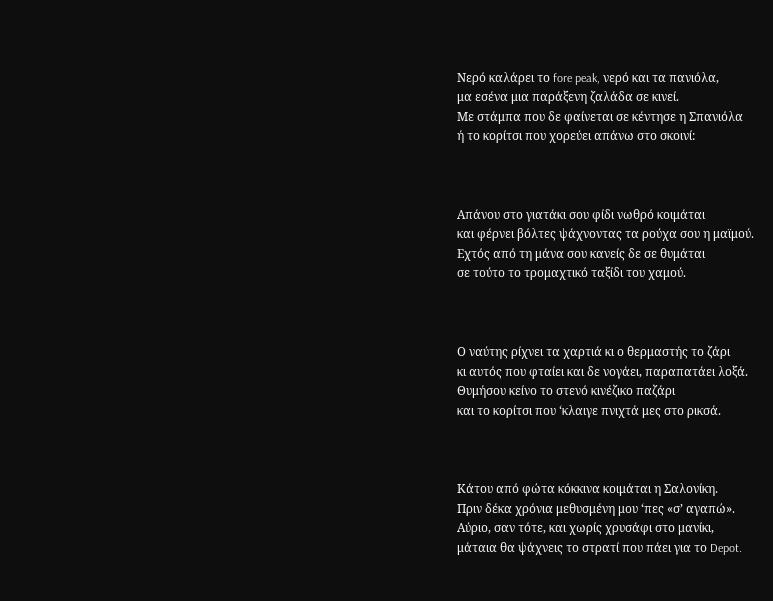Νερό καλάρει το fore peak, νερό και τα πανιόλα,
μα εσένα μια παράξενη ζαλάδα σε κινεί.
Με στάμπα που δε φαίνεται σε κέντησε η Σπανιόλα
ή το κορίτσι που χορεύει απάνω στο σκοινί:



Απάνου στο γιατάκι σου φίδι νωθρό κοιμάται
και φέρνει βόλτες ψάχνοντας τα ρούχα σου η μαϊμού.
Εχτός από τη μάνα σου κανείς δε σε θυμάται
σε τούτο το τρομαχτικό ταξίδι του χαμού.



Ο ναύτης ρίχνει τα χαρτιά κι ο θερμαστής το ζάρι
κι αυτός που φταίει και δε νογάει, παραπατάει λοξά.
Θυμήσου κείνο το στενό κινέζικο παζάρι
και το κορίτσι που ‘κλαιγε πνιχτά μες στο ρικσά.



Κάτου από φώτα κόκκινα κοιμάται η Σαλονίκη.
Πριν δέκα χρόνια μεθυσμένη μου ‘πες «σ’ αγαπώ».
Αύριο, σαν τότε, και χωρίς χρυσάφι στο μανίκι,
μάταια θα ψάχνεις το στρατί που πάει για το Depot.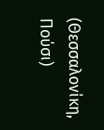(Θεσσαλονίκη, Πούσι)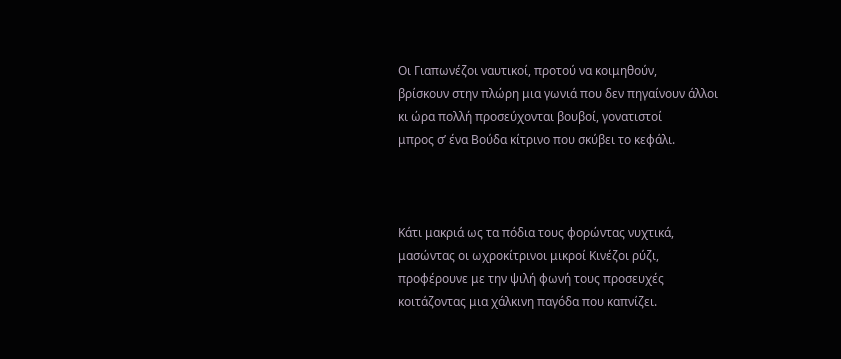Οι Γιαπωνέζοι ναυτικοί, προτού να κοιμηθούν,
βρίσκουν στην πλώρη μια γωνιά που δεν πηγαίνουν άλλοι
κι ώρα πολλή προσεύχονται βουβοί, γονατιστοί
μπρος σ’ ένα Βούδα κίτρινο που σκύβει το κεφάλι.



Κάτι μακριά ως τα πόδια τους φορώντας νυχτικά,
μασώντας οι ωχροκίτρινοι μικροί Κινέζοι ρύζι,
προφέρουνε με την ψιλή φωνή τους προσευχές
κοιτάζοντας μια χάλκινη παγόδα που καπνίζει.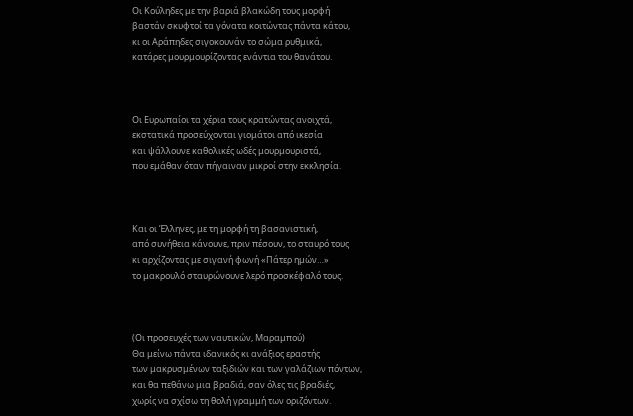Οι Κούληδες με την βαριά βλακώδη τους μορφή
βαστάν σκυφτοί τα γόνατα κοιτώντας πάντα κάτου,
κι οι Αράπηδες σιγοκουνάν το σώμα ρυθμικά,
κατάρες μουρμουρίζοντας ενάντια του θανάτου.



Οι Ευρωπαίοι τα χέρια τους κρατώντας ανοιχτά,
εκστατικά προσεύχονται γιομάτοι από ικεσία
και ψάλλουνε καθολικές ωδές μουρμουριστά,
που εμάθαν όταν πήγαιναν μικροί στην εκκλησία.



Και οι Έλληνες, με τη μορφή τη βασανιστική,
από συνήθεια κάνουνε, πριν πέσουν, το σταυρό τους
κι αρχίζοντας με σιγανή φωνή «Πάτερ ημών…»
το μακρουλό σταυρώνουνε λερό προσκέφαλό τους.



(Οι προσευχές των ναυτικών, Μαραμπού)
Θα μείνω πάντα ιδανικός κι ανάξιος εραστής
των μακρυσμένων ταξιδιών και των γαλάζιων πόντων,
και θα πεθάνω μια βραδιά, σαν όλες τις βραδιές,
χωρίς να σχίσω τη θολή γραμμή των οριζόντων.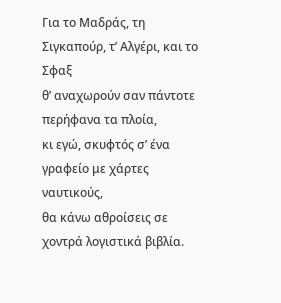Για το Μαδράς, τη Σιγκαπούρ, τ’ Αλγέρι, και το Σφαξ
θ’ αναχωρούν σαν πάντοτε περήφανα τα πλοία,
κι εγώ, σκυφτός σ’ ένα γραφείο με χάρτες ναυτικούς,
θα κάνω αθροίσεις σε χοντρά λογιστικά βιβλία.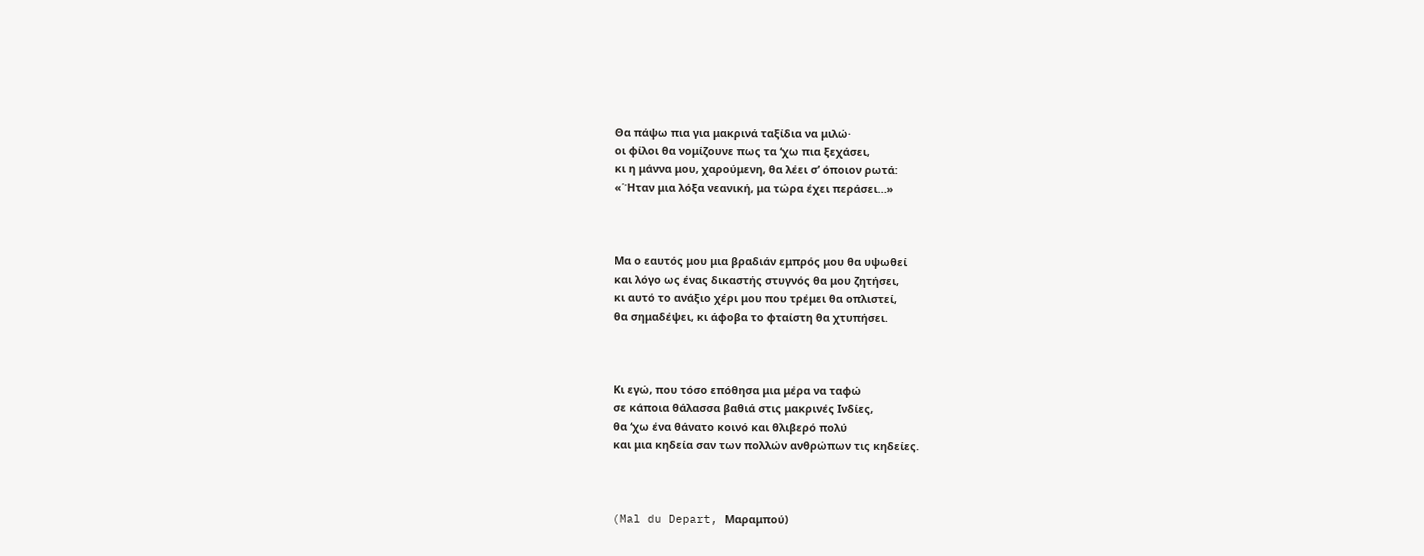Θα πάψω πια για μακρινά ταξίδια να μιλώ·
οι φίλοι θα νομίζουνε πως τα ‘χω πια ξεχάσει,
κι η μάννα μου, χαρούμενη, θα λέει σ’ όποιον ρωτά:
«΄Ήταν μια λόξα νεανική, μα τώρα έχει περάσει…»



Μα ο εαυτός μου μια βραδιάν εμπρός μου θα υψωθεί
και λόγο ως ένας δικαστής στυγνός θα μου ζητήσει,
κι αυτό το ανάξιο χέρι μου που τρέμει θα οπλιστεί,
θα σημαδέψει, κι άφοβα το φταίστη θα χτυπήσει.



Κι εγώ, που τόσο επόθησα μια μέρα να ταφώ
σε κάποια θάλασσα βαθιά στις μακρινές Ινδίες,
θα ‘χω ένα θάνατο κοινό και θλιβερό πολύ
και μια κηδεία σαν των πολλών ανθρώπων τις κηδείες.



(Mal du Depart, Μαραμπού)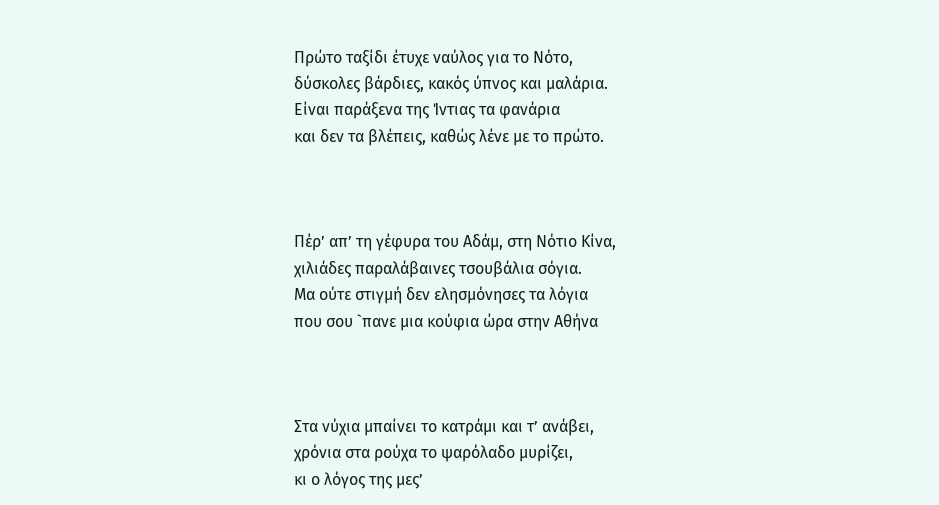Πρώτο ταξίδι έτυχε ναύλος για το Νότο,
δύσκολες βάρδιες, κακός ύπνος και μαλάρια.
Είναι παράξενα της Ίντιας τα φανάρια
και δεν τα βλέπεις, καθώς λένε με το πρώτο.



Πέρ’ απ’ τη γέφυρα του Αδάμ, στη Νότιο Κίνα,
χιλιάδες παραλάβαινες τσουβάλια σόγια.
Μα ούτε στιγμή δεν ελησμόνησες τα λόγια
που σου `πανε μια κούφια ώρα στην Αθήνα



Στα νύχια μπαίνει το κατράμι και τ’ ανάβει,
χρόνια στα ρούχα το ψαρόλαδο μυρίζει,
κι ο λόγος της μες’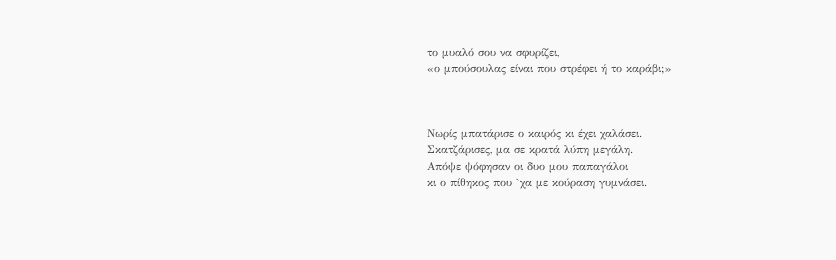το μυαλό σου να σφυρίζει,
«ο μπούσουλας είναι που στρέφει ή το καράβι;»



Νωρίς μπατάρισε ο καιρός κι έχει χαλάσει.
Σκατζάρισες, μα σε κρατά λύπη μεγάλη.
Απόψε ψόφησαν οι δυο μου παπαγάλοι
κι ο πίθηκος που `χα με κούραση γυμνάσει.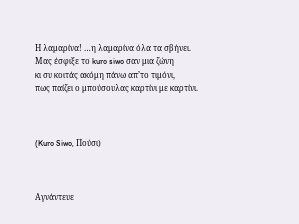Η λαμαρίνα! …η λαμαρίνα όλα τα σβήνει.
Μας έσφιξε το kuro siwo σαν μια ζώνη
κι συ κοιτάς ακόμη πάνω απ’το τιμόνι,
πως παίζει ο μπούσουλας καρτίνι με καρτίνι.



(Kuro Siwo, Πούσι)



Αγνάντευε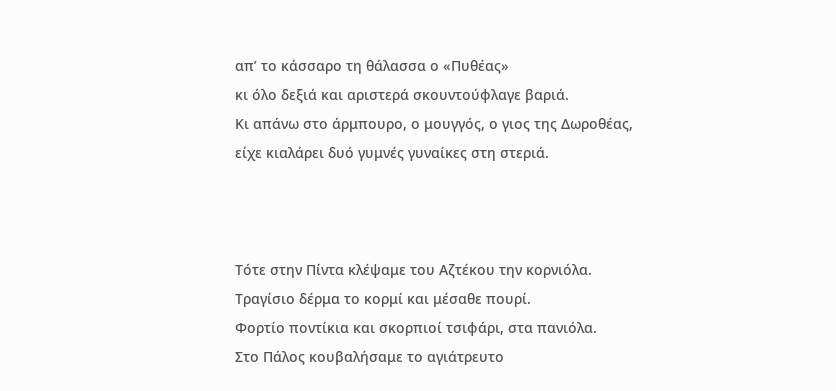απ’ το κάσσαρο τη θάλασσα ο «Πυθέας»
κι όλο δεξιά και αριστερά σκουντούφλαγε βαριά.
Κι απάνω στο άρμπουρο, ο μουγγός, ο γιος της Δωροθέας,
είχε κιαλάρει δυό γυμνές γυναίκες στη στεριά.



Τότε στην Πίντα κλέψαμε του Αζτέκου την κορνιόλα.
Τραγίσιο δέρμα το κορμί και μέσαθε πουρί.
Φορτίο ποντίκια και σκορπιοί τσιφάρι, στα πανιόλα.
Στο Πάλος κουβαλήσαμε το αγιάτρευτο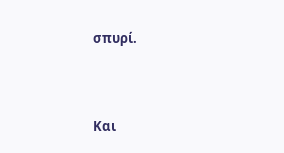σπυρί.



Και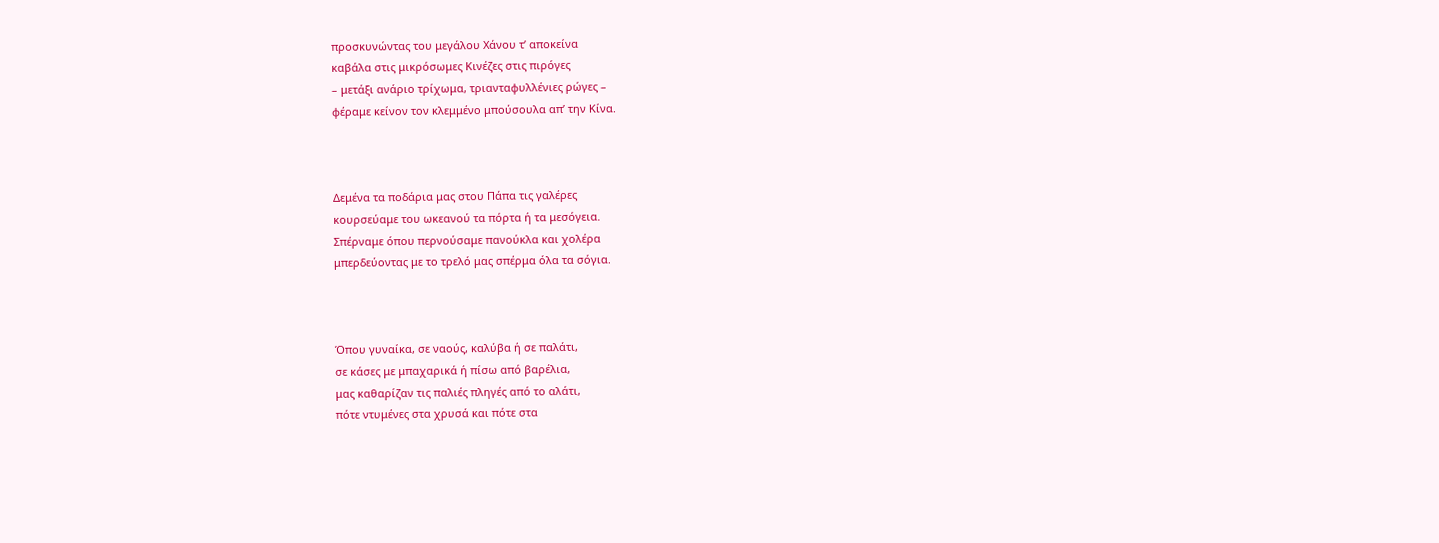προσκυνώντας του μεγάλου Χάνου τ’ αποκείνα
καβάλα στις μικρόσωμες Κινέζες στις πιρόγες
– μετάξι ανάριο τρίχωμα, τριανταφυλλένιες ρώγες –
φέραμε κείνον τον κλεμμένο μπούσουλα απ’ την Κίνα.



Δεμένα τα ποδάρια μας στου Πάπα τις γαλέρες
κουρσεύαμε του ωκεανού τα πόρτα ή τα μεσόγεια.
Σπέρναμε όπου περνούσαμε πανούκλα και χολέρα
μπερδεύοντας με το τρελό μας σπέρμα όλα τα σόγια.



Όπου γυναίκα, σε ναούς, καλύβα ή σε παλάτι,
σε κάσες με μπαχαρικά ή πίσω από βαρέλια,
μας καθαρίζαν τις παλιές πληγές από το αλάτι,
πότε ντυμένες στα χρυσά και πότε στα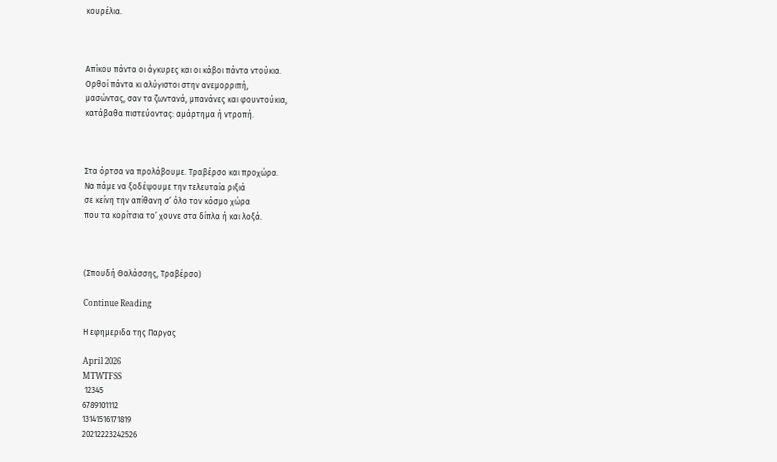κουρέλια.



Απίκου πάντα οι άγκυρες και οι κάβοι πάντα ντούκια.
Ορθοί πάντα κι αλύγιστοι στην ανεμορριπή,
μασώντας, σαν τα ζωντανά, μπανάνες και φουντούκια,
κατάβαθα πιστεύοντας: αμάρτημα ή ντροπή.



Στα όρτσα να προλάβουμε. Τραβέρσο και προχώρα.
Να πάμε να ξοδέψουμε την τελευταία ριξιά
σε κείνη την απίθανη σ’ όλο τον κόσμο χώρα
που τα κορίτσια το’ χουνε στα δίπλα ή και λοξά.



(Σπουδή Θαλάσσης, Τραβέρσο)

Continue Reading

Η εφημεριδα της Παργας

April 2026
MTWTFSS
 12345
6789101112
13141516171819
20212223242526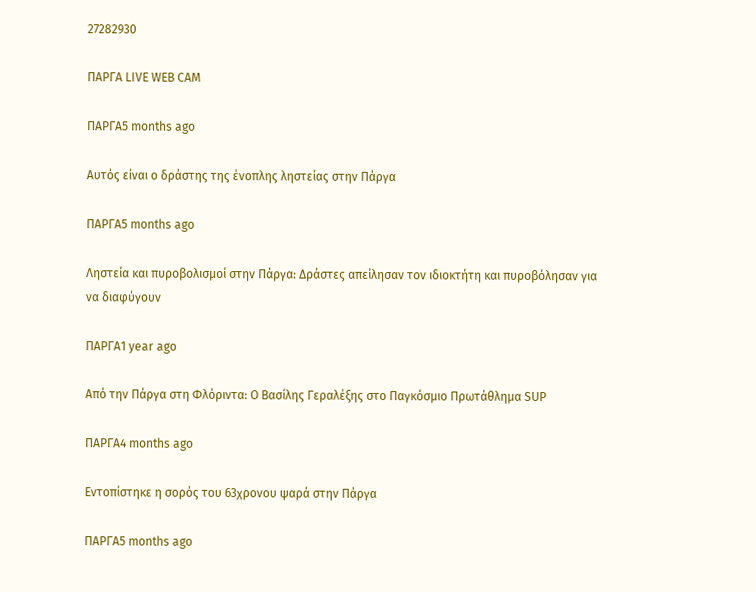27282930

ΠΑΡΓΑ LIVE WEB CAM

ΠΑΡΓΑ5 months ago

Αυτός είναι ο δράστης της ένοπλης ληστείας στην Πάργα

ΠΑΡΓΑ5 months ago

Ληστεία και πυροβολισμοί στην Πάργα: Δράστες απείλησαν τον ιδιοκτήτη και πυροβόλησαν για να διαφύγουν

ΠΑΡΓΑ1 year ago

Από την Πάργα στη Φλόριντα: Ο Βασίλης Γεραλέξης στο Παγκόσμιο Πρωτάθλημα SUP

ΠΑΡΓΑ4 months ago

Εντοπίστηκε η σορός του 63χρονου ψαρά στην Πάργα

ΠΑΡΓΑ5 months ago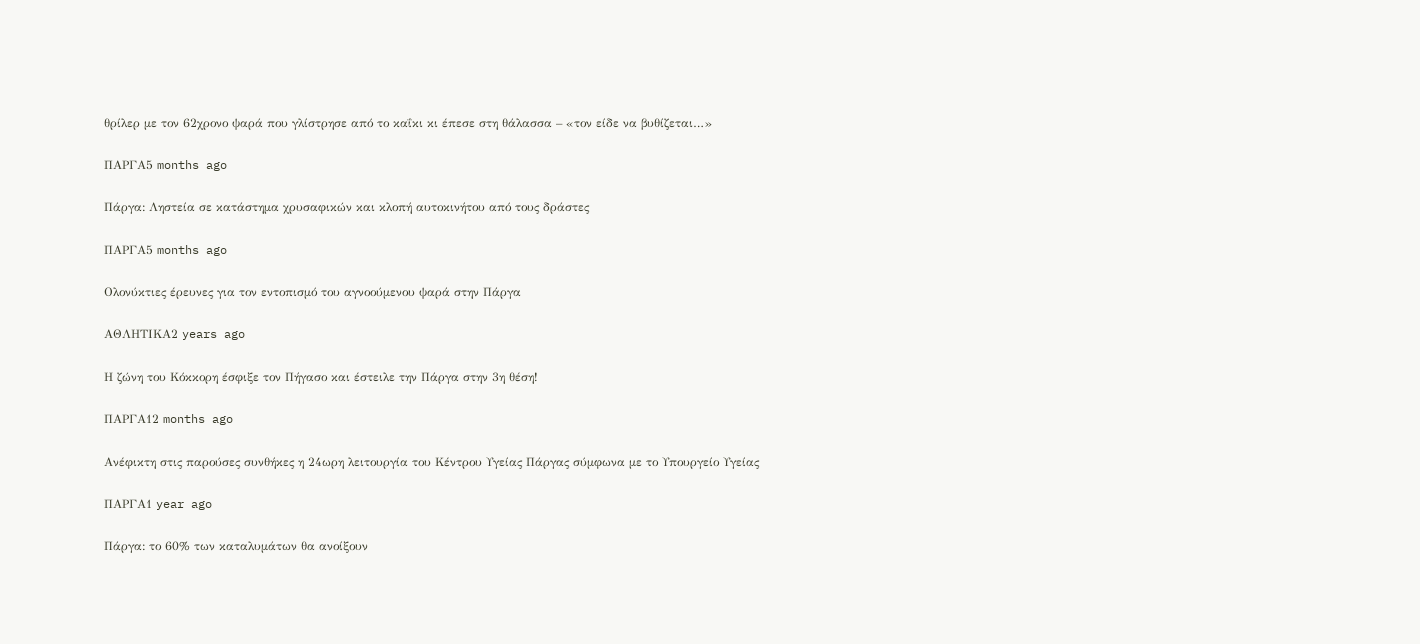θρίλερ με τον 62χρονο ψαρά που γλίστρησε από το καΐκι κι έπεσε στη θάλασσα – «τον είδε να βυθίζεται…»

ΠΑΡΓΑ5 months ago

Πάργα: Ληστεία σε κατάστημα χρυσαφικών και κλοπή αυτοκινήτου από τους δράστες

ΠΑΡΓΑ5 months ago

Ολονύκτιες έρευνες για τον εντοπισμό του αγνοούμενου ψαρά στην Πάργα

ΑΘΛΗΤΙΚΑ2 years ago

Η ζώνη του Κόκκορη έσφιξε τον Πήγασο και έστειλε την Πάργα στην 3η θέση!

ΠΑΡΓΑ12 months ago

Ανέφικτη στις παρούσες συνθήκες η 24ωρη λειτουργία του Κέντρου Υγείας Πάργας σύμφωνα με το Υπουργείο Υγείας

ΠΑΡΓΑ1 year ago

Πάργα: το 60% των καταλυμάτων θα ανοίξουν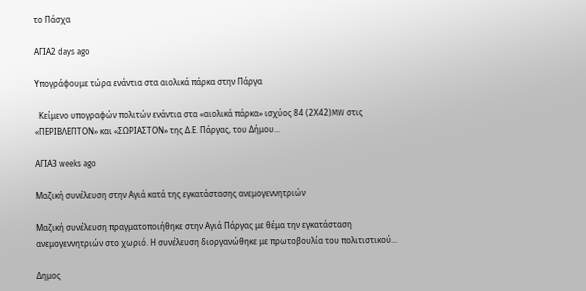το Πάσχα

ΑΓΙΑ2 days ago

Υπογράφουμε τώρα ενάντια στα αιολικά πάρκα στην Πάργα

  Κείμενο υπογραφών πολιτών ενάντια στα «αιολικά πάρκα» ισχύος 84 (2Χ42)MW στις «ΠΕΡΙΒΛΕΠΤΟΝ» και «ΣΩΡΙΑΣΤΟΝ» της Δ.Ε. Πάργας, του Δήμου...

ΑΓΙΑ3 weeks ago

Μαζική συνέλευση στην Αγιά κατά της εγκατάστασης ανεμογεννητριών

Μαζική συνέλευση πραγματοποιήθηκε στην Αγιά Πάργας με θέμα την εγκατάσταση ανεμογεννητριών στο χωριό. Η συνέλευση διοργανώθηκε με πρωτοβουλία του πολιτιστικού...

Δημος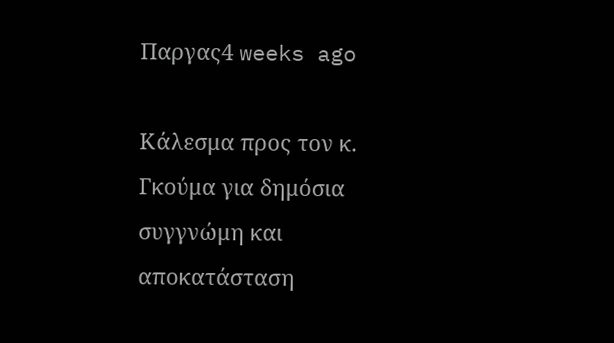Παργας4 weeks ago

Κάλεσμα προς τον κ. Γκούμα για δημόσια συγγνώμη και αποκατάσταση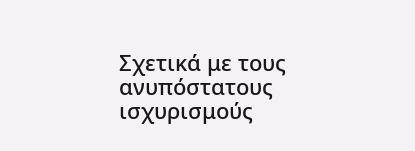Σχετικά με τους ανυπόστατους ισχυρισμούς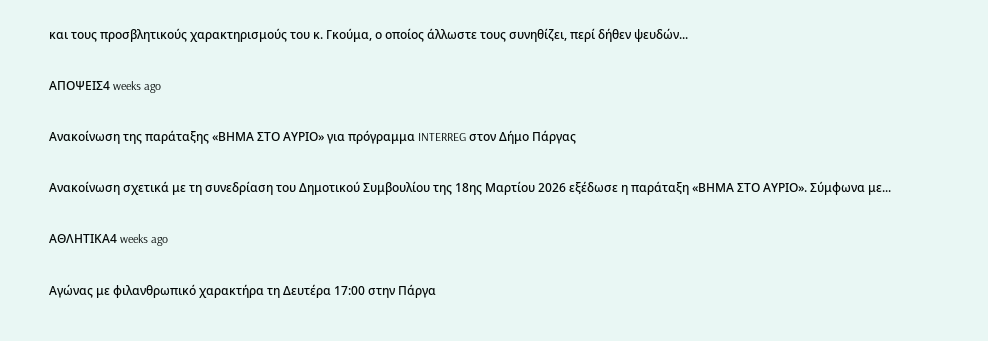και τους προσβλητικούς χαρακτηρισμούς του κ. Γκούμα, ο οποίος άλλωστε τους συνηθίζει, περί δήθεν ψευδών...

ΑΠΟΨΕΙΣ4 weeks ago

Ανακοίνωση της παράταξης «ΒΗΜΑ ΣΤΟ ΑΥΡΙΟ» για πρόγραμμα INTERREG στον Δήμο Πάργας

Ανακοίνωση σχετικά με τη συνεδρίαση του Δημοτικού Συμβουλίου της 18ης Μαρτίου 2026 εξέδωσε η παράταξη «ΒΗΜΑ ΣΤΟ ΑΥΡΙΟ». Σύμφωνα με...

ΑΘΛΗΤΙΚΑ4 weeks ago

Αγώνας με φιλανθρωπικό χαρακτήρα τη Δευτέρα 17:00 στην Πάργα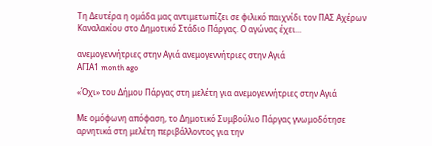Τη Δευτέρα η ομάδα μας αντιμετωπίζει σε φιλικό παιχνίδι τον ΠΑΣ Αχέρων Καναλακίου στο Δημοτικό Στάδιο Πάργας. Ο αγώνας έχει...

ανεμογεννήτριες στην Αγιά ανεμογεννήτριες στην Αγιά
ΑΓΙΑ1 month ago

«Όχι» του Δήμου Πάργας στη μελέτη για ανεμογεννήτριες στην Αγιά

Με ομόφωνη απόφαση, το Δημοτικό Συμβούλιο Πάργας γνωμοδότησε αρνητικά στη μελέτη περιβάλλοντος για την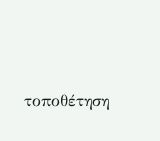τοποθέτηση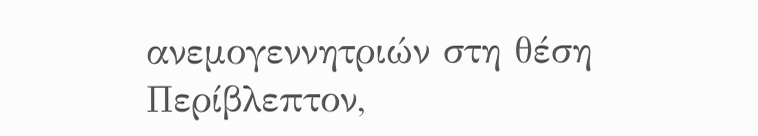ανεμογεννητριών στη θέση Περίβλεπτον,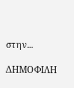στην...

ΔΗΜΟΦΙΛΗ